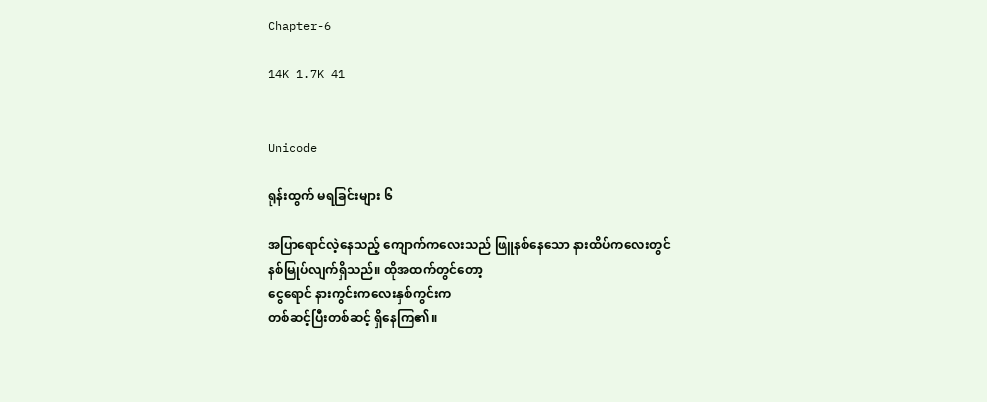Chapter-6

14K 1.7K 41


Unicode

ရုန်းထွက် မရခြင်းများ ၆

အပြာရောင်လဲ့နေသည့် ကျောက်ကလေးသည် ဖြူနစ်နေသော နားထိပ်ကလေးတွင် နစ်မြုပ်လျက်ရှိသည်။ ထိုအထက်တွင်တော့
ငွေရောင် နားကွင်းကလေးနှစ်ကွင်းက
တစ်ဆင့်ပြီးတစ်ဆင့် ရှိနေကြ၏။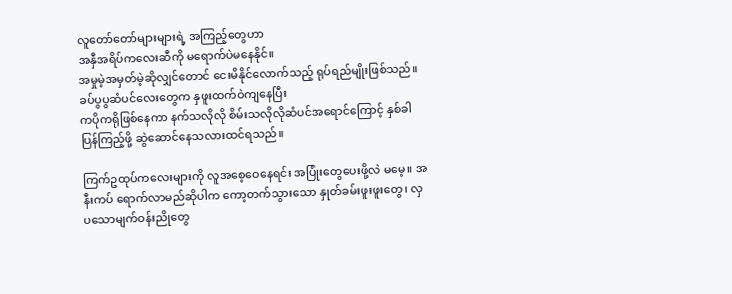လူတော်တော်များများရဲ့ အကြည့်တွေဟာ
အနှီအရိပ်ကလေးဆီကို မရောက်ပဲမနေနိုင်။
အမှုမဲ့အမှတ်မဲ့ဆိုလျှင်တောင် ငေးမိနိုင်လောက်သည့် ရုပ်ရည်မျိုးဖြစ်သည်။ ခပ်ပွပွဆံပင်လေးတွေက နှဖူးထက်ဝဲကျနေပြီး
ကပိုကရိုဖြစ်နေကာ နက်သလိုလို စိမ်းသလိုလိုဆံပင်အရောင်ကြောင့် နှစ်ခါပြန်ကြည့်ဖို့ ဆွဲဆောင်နေသလားထင်ရသည်။

ကြက်ဥထုပ်ကလေးများကို လူအစေ့ဝေနေရင်း အပြုံးတွေပေးဖို့လဲ မမေ့။ အနီးကပ် ရောက်လာမည်ဆိုပါက ကော့တက်သွားသော နှုတ်ခမ်းဖူးဖူးတွေ၊ လှပသောမျက်ဝန်းညိုတွေ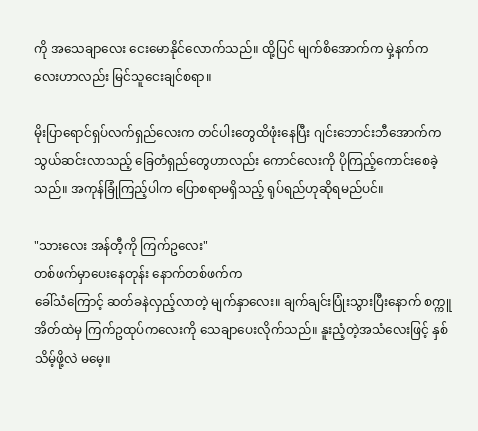ကို အသေချာလေး ငေးမောနိုင်လောက်သည်။ ထို့ပြင် မျက်စိအောက်က မှဲ့နက်ကလေးဟာလည်း မြင်သူငေးချင်စရာ။

မိုးပြာရောင်ရှပ်လက်ရှည်လေးက တင်ပါးတွေထိဖုံးနေပြီး ဂျင်းဘောင်းဘီအောက်က
သွယ်ဆင်းလာသည့် ခြေတံရှည်တွေဟာလည်း ကောင်လေးကို ပိုကြည့်ကောင်းစေခဲ့သည်။ အကုန်ခြုံကြည့်ပါက ပြောစရာမရှိသည့် ရုပ်ရည်ဟုဆိုရမည်ပင်။

"သားလေး အန်တီ့ကို ကြက်ဥလေး"
တစ်ဖက်မှာပေးနေ‌တုန်း နောက်တစ်ဖက်က
ခေါ်သံကြောင့် ဆတ်ခနဲလှည့်လာတဲ့ မျက်နှာလေး။ ချက်ချင်းပြုံးသွားပြီးနောက် စက္ကူအိတ်ထဲမှ ကြက်ဥထုပ်ကလေးကို သေချာပေးလိုက်သည်။ နူးညံ့တဲ့အသံလေးဖြင့် နှစ်သိမ့်ဖို့လဲ မမေ့။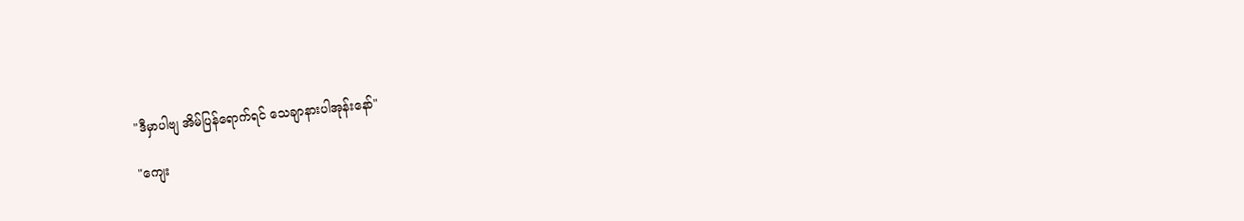"ဒီမှာပါဗျ အိမ်ပြန်ရောက်ရင် သေချာနားပါအုန်းနော်"

"ကျေး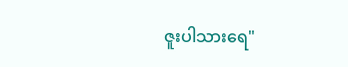ဇူးပါသားရေ"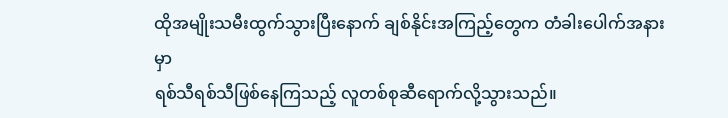ထိုအမျိုးသမီးထွက်သွားပြီးနောက် ချစ်နိုင်းအကြည့်တွေက တံခါးပေါက်အနားမှာ
ရစ်သီရစ်သီဖြစ်နေကြသည့် လူတစ်စုဆီရောက်လို့သွားသည်။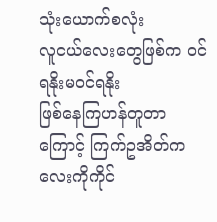သုံးယောက်စလုံး
လူငယ်လေးတွေဖြစ်က ဝင်ရနိုးမဝင်ရနိုး
ဖြစ်နေကြဟန်တူတာကြောင့် ကြက်ဥအိတ်ကလေးကိုကိုင်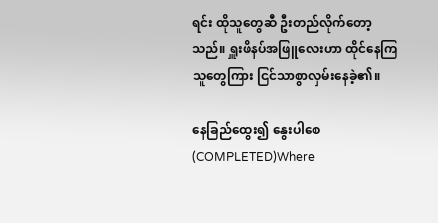ရင်း ထိုသူတွေဆီ ဦးတည်လိုက်တော့သည်။ ရှူးဖိနပ်အဖြူလေးဟာ ထိုင်နေကြသူတွေကြား ငြင်သာစွာလှမ်းနေခဲ့၏။

နေခြည်ထွေး၍ နွေးပါစေ(COMPLETED)Where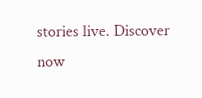stories live. Discover now